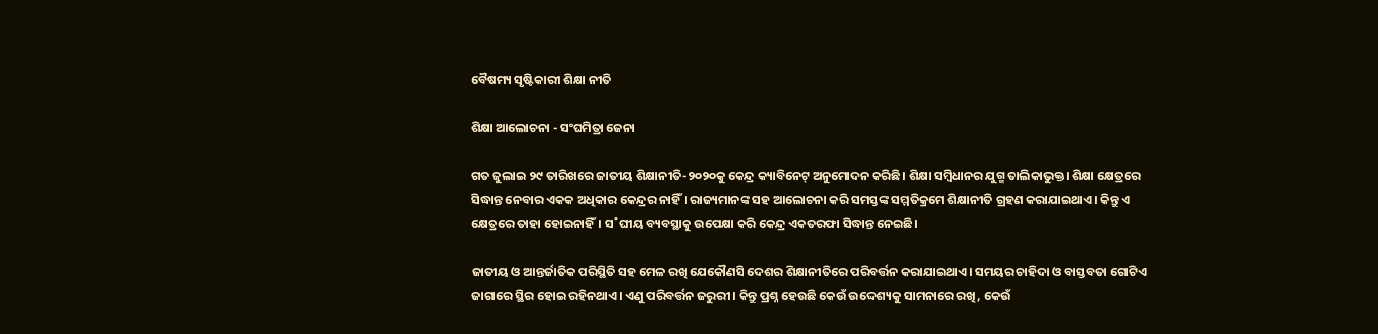ବୈଷମ୍ୟ ସୃଷ୍ଟିକାରୀ ଶିକ୍ଷା ନୀତି

ଶିକ୍ଷା ଆଲୋଚନା - ସଂଘମିତ୍ରା ଜେନା

ଗତ ଜୁଲାଇ ୨୯ ତାରିଖରେ ଜାତୀୟ ଶିକ୍ଷାନୀତି-୨୦୨୦କୁ କେନ୍ଦ୍ର କ୍ୟାବିନେଟ୍‌ ଅନୁମୋଦନ କରିଛି। ଶିକ୍ଷା ସମ୍ବିଧାନର ଯୁଗ୍ମ ତାଲିକାଭୁକ୍ତ। ଶିକ୍ଷା କ୍ଷେତ୍ରରେ ସିଦ୍ଧାନ୍ତ ନେବାର ଏକକ ଅଧିକାର କେନ୍ଦ୍ରର ନାହିଁ। ରାଜ୍ୟମାନଙ୍କ ସହ ଆଲୋଚନା କରି ସମସ୍ତଙ୍କ ସମ୍ମତିକ୍ରମେ ଶିକ୍ଷାନୀତି ଗ୍ରହଣ କରାଯାଇଥାଏ। କିନ୍ତୁ ଏ କ୍ଷେତ୍ରରେ ତାହା ହୋଇନାହିଁ। ସ˚ଘୀୟ ବ୍ୟବସ୍ଥାକୁ ଉପେକ୍ଷା କରି କେନ୍ଦ୍ର ଏକତରଫା ସିଦ୍ଧାନ୍ତ ନେଇଛି।

ଜାତୀୟ ଓ ଆନ୍ତର୍ଜାତିକ ପରିସ୍ଥିତି ସହ ମେଳ ରଖି ଯେକୌଣସି ଦେଶର ଶିକ୍ଷାନୀତିରେ ପରିବର୍ତ୍ତନ କରାଯାଇଥାଏ। ସମୟର ଚାହିଦା ଓ ବାସ୍ତବତା ଗୋଟିଏ ଜାଗାରେ ସ୍ଥିର ହୋଇ ରହିନଥାଏ। ଏଣୁ ପରିବର୍ତ୍ତନ ଜରୁରୀ। କିନ୍ତୁ ପ୍ରଶ୍ନ ହେଉଛି କେଉଁ ଉଦ୍ଦେଶ୍ୟକୁ ସାମନାରେ ରଖି, କେଉଁ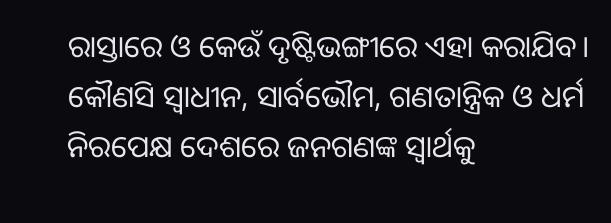ରାସ୍ତାରେ ଓ କେଉଁ ଦୃଷ୍ଟିଭଙ୍ଗୀରେ ଏହା କରାଯିବ। କୌଣସି ସ୍ବାଧୀନ, ସାର୍ବଭୌମ, ଗଣତାନ୍ତ୍ରିକ ଓ ଧର୍ମ ନିରପେକ୍ଷ ଦେଶରେ ଜନଗଣଙ୍କ ସ୍ବାର୍ଥକୁ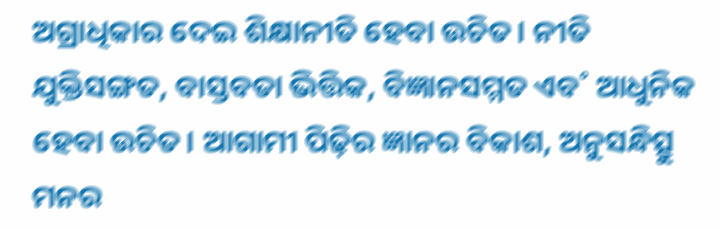ଅଗ୍ରାଧିକାର ଦେଇ ଶିକ୍ଷାନୀତି ହେବା ଉଚିତ। ନୀତି ଯୁକ୍ତିସଙ୍ଗତ, ବାସ୍ତବତା ଭିତ୍ତିକ, ବିଜ୍ଞାନସମ୍ମତ ଏବ˚ ଆଧୁନିକ ହେବା ଉଚିତ। ଆଗାମୀ ପିଢ଼ିର ଜ୍ଞାନର ବିକାଶ, ଅନୁସନ୍ଧିତ୍ସୁ ମନର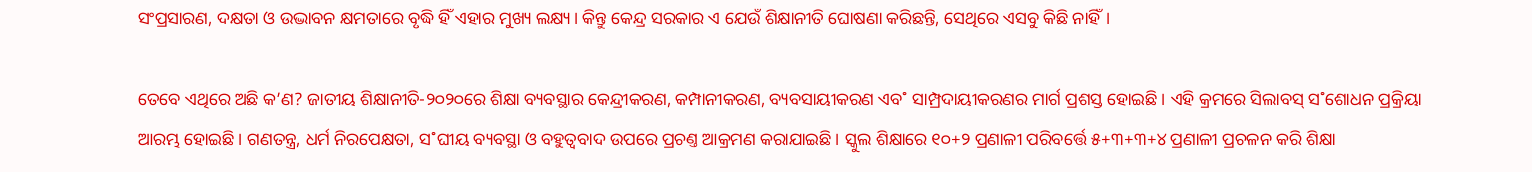ସଂପ୍ରସାରଣ, ଦକ୍ଷତା ଓ ଉଦ୍ଭାବନ କ୍ଷମତାରେ ବୃଦ୍ଧି ହିଁ ଏହାର ମୁଖ୍ୟ ଲକ୍ଷ୍ୟ। କିନ୍ତୁ କେନ୍ଦ୍ର ସରକାର ଏ ଯେଉଁ ଶିକ୍ଷାନୀତି ଘୋଷଣା କରିଛନ୍ତି, ସେଥିରେ ଏସବୁ କିଛି ନାହିଁ।

ତେବେ ଏଥିରେ ଅଛି କ’ଣ? ଜାତୀୟ ଶିକ୍ଷାନୀତି-୨୦୨୦ରେ ଶିକ୍ଷା ବ୍ୟବସ୍ଥାର କେନ୍ଦ୍ରୀକରଣ, କମ୍ପାନୀକରଣ, ବ୍ୟବସାୟୀକରଣ ଏବ˚ ସାମ୍ପ୍ରଦାୟୀକରଣର ମାର୍ଗ ପ୍ରଶସ୍ତ ହୋଇଛି। ଏହି କ୍ରମରେ ସିଲାବସ୍‌ ସ˚ଶୋଧନ ପ୍ରକ୍ରିୟା ଆରମ୍ଭ ହୋଇଛି। ଗଣତନ୍ତ୍ର, ଧର୍ମ ନିରପେକ୍ଷତା, ସ˚ଘୀୟ ବ୍ୟବସ୍ଥା ଓ ବହୁତ୍ବବାଦ ଉପରେ ପ୍ରଚଣ୍ତ ଆକ୍ରମଣ କରାଯାଇଛି। ସ୍କୁଲ ଶିକ୍ଷାରେ ୧୦+୨ ପ୍ରଣାଳୀ ପରିବର୍ତ୍ତେ ୫+୩+୩+୪ ପ୍ରଣାଳୀ ପ୍ରଚଳନ କରି ଶିକ୍ଷା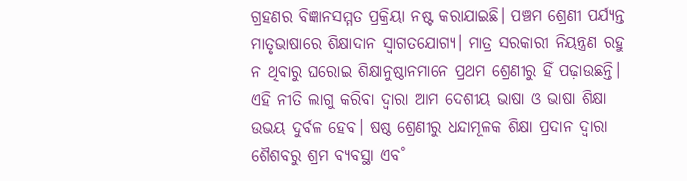ଗ୍ରହଣର ବିଜ୍ଞାନସମ୍ମତ ପ୍ରକ୍ରିୟା ନଷ୍ଟ କରାଯାଇଛି। ପଞ୍ଚମ ଶ୍ରେଣୀ ପର୍ଯ୍ୟନ୍ତ ମାତୃଭାଷାରେ ଶିକ୍ଷାଦାନ ସ୍ବାଗତଯୋଗ୍ୟ। ମାତ୍ର ସରକାରୀ ନିୟନ୍ତ୍ରଣ ରହୁ ନ ଥିବାରୁ ଘରୋଇ ଶିକ୍ଷାନୁଷ୍ଠାନମାନେ ପ୍ରଥମ ଶ୍ରେଣୀରୁ ହିଁ ପଢ଼ାଉଛନ୍ତି। ଏହି ନୀତି ଲାଗୁ କରିବା ଦ୍ବାରା ଆମ ଦେଶୀୟ ଭାଷା ଓ ଭାଷା ଶିକ୍ଷା ଉଭୟ ଦୁର୍ବଳ ହେବ। ଷଷ୍ଠ ଶ୍ରେଣୀରୁ ଧନ୍ଦାମୂଳକ ଶିକ୍ଷା ପ୍ରଦାନ ଦ୍ବାରା ଶୈଶବରୁ ଶ୍ରମ ବ୍ୟବସ୍ଥା ଏବ˚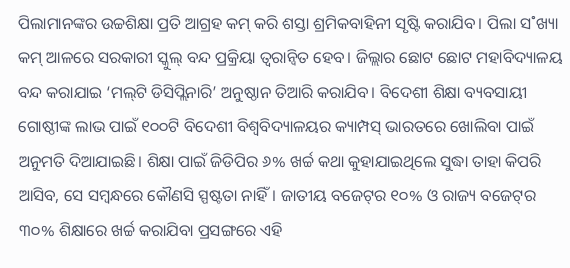ପିଲାମାନଙ୍କର ଉଚ୍ଚଶିକ୍ଷା ପ୍ରତି ଆଗ୍ରହ କମ୍‌ କରି ଶସ୍ତା ଶ୍ରମିକବାହିନୀ ସୃଷ୍ଟି କରାଯିବ। ପିଲା ସ˚ଖ୍ୟା କମ୍‌ ଆଳରେ ସରକାରୀ ସ୍କୁଲ୍‌ ବନ୍ଦ ପ୍ରକ୍ରିୟା ତ୍ବରାନ୍ବିତ ହେବ। ଜିଲ୍ଲାର ଛୋଟ ଛୋଟ ମହାବିଦ୍ୟାଳୟ ବନ୍ଦ କରାଯାଇ ‘ମଲ୍‌ଟି ଡିସିପ୍ଲିନାରି’ ଅନୁଷ୍ଠାନ ତିଆରି କରାଯିବ। ବିଦେଶୀ ଶିକ୍ଷା ବ୍ୟବସାୟୀ ଗୋଷ୍ଠୀଙ୍କ ଲାଭ ପାଇଁ ୧୦୦ଟି ବିଦେଶୀ ବିଶ୍ବବିଦ୍ୟାଳୟର କ୍ୟାମ୍ପସ୍‌ ଭାରତରେ ଖୋଲିବା ପାଇଁ ଅନୁମତି ଦିଆଯାଇଛି। ଶିକ୍ଷା ପାଇଁ ଜିଡିପିର ୬% ଖର୍ଚ୍ଚ କଥା କୁହାଯାଇଥିଲେ ସୁଦ୍ଧା ତାହା କିପରି ଆସିବ, ସେ ସମ୍ବନ୍ଧରେ କୌଣସି ସ୍ପଷ୍ଟତା ନାହିଁ। ଜାତୀୟ ବଜେଟ୍‌ର ୧୦% ଓ ରାଜ୍ୟ ବଜେଟ୍‌ର ୩୦% ଶିକ୍ଷାରେ ଖର୍ଚ୍ଚ କରାଯିବା ପ୍ରସଙ୍ଗରେ ଏହି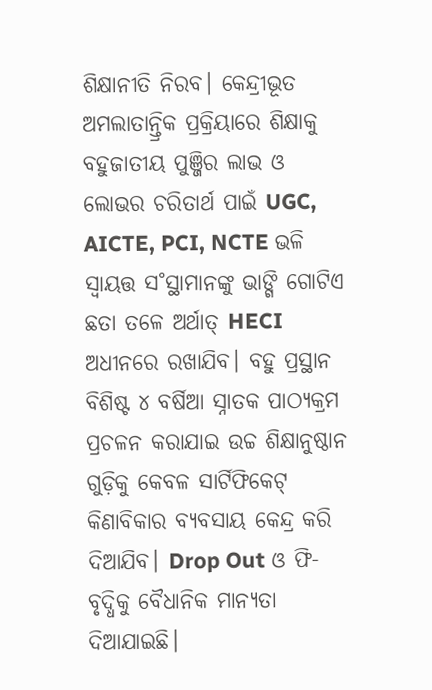ଶିକ୍ଷାନୀତି ନିରବ। କେନ୍ଦ୍ରୀଭୂତ ଅମଲାତାନ୍ତ୍ରିକ ପ୍ରକ୍ରିୟାରେ ଶିକ୍ଷାକୁ ବହୁଜାତୀୟ ପୁଞ୍ଜିର ଲାଭ ଓ ଲୋଭର ଚରିତାର୍ଥ ପାଇଁ UGC, AICTE, PCI, NCTE ଭଳି ସ୍ବାୟତ୍ତ ସ˚ସ୍ଥାମାନଙ୍କୁ ଭାଙ୍ଗି ଗୋଟିଏ ଛତା ତଳେ ଅର୍ଥାତ୍‌ HECI ଅଧୀନରେ ରଖାଯିବ। ବହୁ ପ୍ରସ୍ଥାନ ବିଶିଷ୍ଟ ୪ ବର୍ଷିଆ ସ୍ନାତକ ପାଠ୍ୟକ୍ରମ ପ୍ରଚଳନ କରାଯାଇ ଉଚ୍ଚ ଶିକ୍ଷାନୁଷ୍ଠାନ ଗୁଡ଼ିକୁ କେବଳ ସାର୍ଟିଫିକେଟ୍‌ କିଣାବିକାର ବ୍ୟବସାୟ କେନ୍ଦ୍ର କରି ଦିଆଯିବ। Drop Out ଓ ଫି-ବୃଦ୍ଧିକୁ ବୈଧାନିକ ମାନ୍ୟତା ଦିଆଯାଇଛି।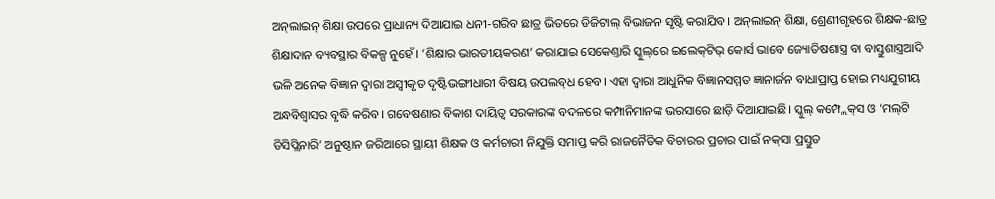ଅନ୍‌ଲାଇନ୍‌ ଶିକ୍ଷା ଉପରେ ପ୍ରାଧାନ୍ୟ ଦିଆଯାଇ ଧନୀ-ଗରିବ ଛାତ୍ର ଭିତରେ ଡିଜିଟାଲ୍‌ ବିଭାଜନ ସୃଷ୍ଟି କରାଯିବ। ଅନ୍‌ଲାଇନ୍‌ ଶିକ୍ଷା, ଶ୍ରେଣୀଗୃହରେ ଶିକ୍ଷକ-ଛାତ୍ର ଶିକ୍ଷାଦାନ ବ୍ୟବସ୍ଥାର ବିକଳ୍ପ ନୁହେଁ। ‘ଶିକ୍ଷାର ଭାରତୀୟକରଣ’ କରାଯାଇ ସେକେଣ୍ତାରି ସ୍କୁଲ୍‌ରେ ଇଲେକ୍‌ଟିଭ୍‌ କୋର୍ସ ଭାବେ ଜ୍ୟୋତିଷଶାସ୍ତ୍ର ବା ବାସ୍ତୁଶାସ୍ତ୍ରଆଦି ଭଳି ଅନେକ ବିଜ୍ଞାନ ଦ୍ବାରା ଅସ୍ବୀକୃତ ଦୃଷ୍ଟିଭଙ୍ଗୀଧାରୀ ବିଷୟ ଉପଲବ୍‌ଧ ହେବ। ଏହା ଦ୍ବାରା ଆଧୁନିକ ବିଜ୍ଞାନସମ୍ମତ ଜ୍ଞାନାର୍ଜନ ବାଧାପ୍ରାପ୍ତ ହୋଇ ମଧ୍ୟଯୁଗୀୟ ଅନ୍ଧବିଶ୍ବାସର ବୃଦ୍ଧି କରିବ। ଗବେଷଣାର ବିକାଶ ଦାୟିତ୍ବ ସରକାରଙ୍କ ବଦଳରେ କମ୍ପାନିମାନଙ୍କ ଭରସାରେ ଛାଡ଼ି ଦିଆଯାଇଛି। ସ୍କୁଲ୍‌ କମ୍ପ୍ଲେକ୍‌ସ ଓ ‘ମଲ୍‌ଟି ଡିସିପ୍ଲିନାରି’ ଅନୁଷ୍ଠାନ ଜରିଆରେ ସ୍ଥାୟୀ ଶିକ୍ଷକ ଓ କର୍ମଚାରୀ ନିଯୁକ୍ତି ସମାପ୍ତ କରି ରାଜନୈତିକ ବିଚାରର ପ୍ରଚାର ପାଇଁ ନକ୍‌ସା ପ୍ରସ୍ତୁତ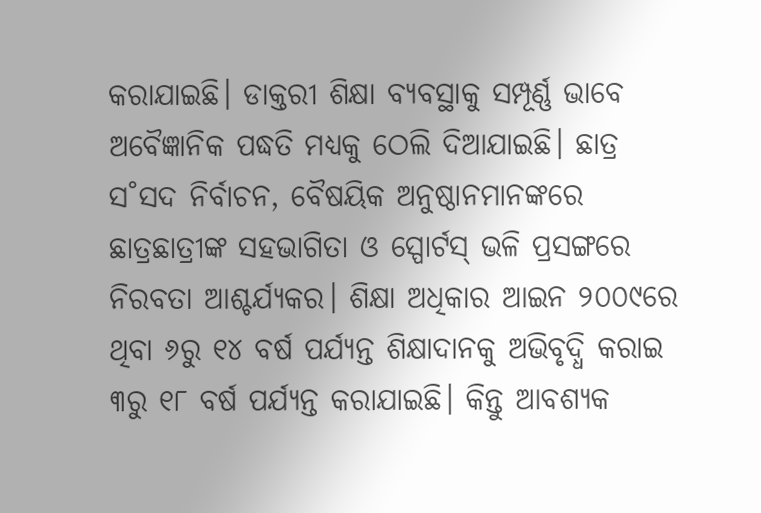କରାଯାଇଛି। ଡାକ୍ତରୀ ଶିକ୍ଷା ବ୍ୟବସ୍ଥାକୁ ସମ୍ପୂର୍ଣ୍ଣ ଭାବେ ଅବୈଜ୍ଞାନିକ ପଦ୍ଧତି ମଧ୍ୟକୁ ଠେଲି ଦିଆଯାଇଛି। ଛାତ୍ର ସ˚ସଦ ନିର୍ବାଚନ, ବୈଷୟିକ ଅନୁଷ୍ଠାନମାନଙ୍କରେ ଛାତ୍ରଛାତ୍ରୀଙ୍କ ସହଭାଗିତା ଓ ସ୍ପୋର୍ଟସ୍‌ ଭଳି ପ୍ରସଙ୍ଗରେ ନିରବତା ଆଶ୍ଚର୍ଯ୍ୟକର। ଶିକ୍ଷା ଅଧିକାର ଆଇନ ୨୦୦୯ରେ ଥିବା ୬ରୁ ୧୪ ବର୍ଷ ପର୍ଯ୍ୟନ୍ତ ଶିକ୍ଷାଦାନକୁ ଅଭିବୃଦ୍ଧି କରାଇ ୩ରୁ ୧୮ ବର୍ଷ ପର୍ଯ୍ୟନ୍ତ କରାଯାଇଛି। କିନ୍ତୁ ଆବଶ୍ୟକ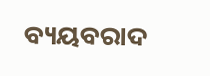ବ୍ୟୟବରାଦ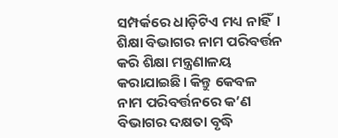ସମ୍ପର୍କରେ ଧାଡ଼ିଟିଏ ମଧ୍ୟ ନାହିଁ। ଶିକ୍ଷା ବିଭାଗର ନାମ ପରିବର୍ତ୍ତନ କରି ଶିକ୍ଷା ମନ୍ତ୍ରଣାଳୟ କରାଯାଇଛି। କିନ୍ତୁ କେବଳ ନାମ ପରିବର୍ତ୍ତନରେ କ’ଣ ବିଭାଗର ଦକ୍ଷତା ବୃଦ୍ଧି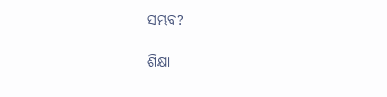ସମ୍ଭବ?

ଶିକ୍ଷା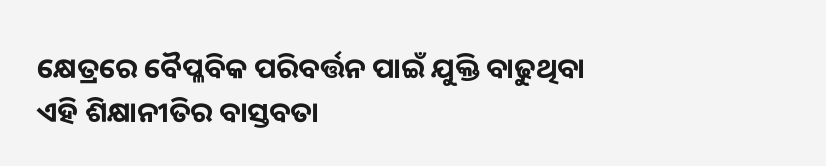କ୍ଷେତ୍ରରେ ବୈପ୍ଳବିକ ପରିବର୍ତ୍ତନ ପାଇଁ ଯୁକ୍ତି ବାଢୁଥିବା ଏହି ଶିକ୍ଷାନୀତିର ବାସ୍ତବତା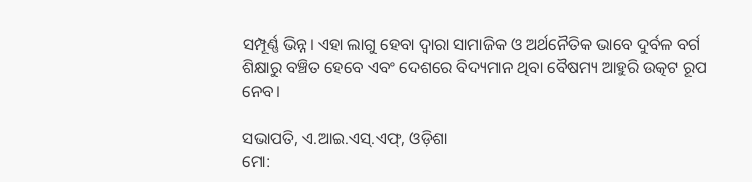ସମ୍ପୂର୍ଣ୍ଣ ଭିନ୍ନ। ଏହା ଲାଗୁ ହେବା ଦ୍ବାରା ସାମାଜିକ ଓ ଅର୍ଥନୈତିକ ଭାବେ ଦୁର୍ବଳ ବର୍ଗ ଶିକ୍ଷାରୁ ବଞ୍ଚିତ ହେବେ ଏବଂ ଦେଶରେ ବିଦ୍ୟମାନ ଥିବା ବୈଷମ୍ୟ ଆହୁରି ଉତ୍କଟ ରୂପ ନେବ।

ସଭାପତି, ଏ.ଆଇ.ଏସ୍‌.ଏଫ୍‌, ଓଡ଼ିଶା
ମୋ: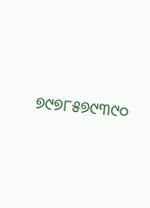୭୯୭୮୫୭୯୩୯୦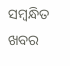ସମ୍ବନ୍ଧିତ ଖବର